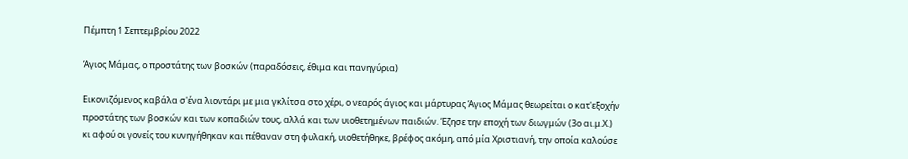Πέμπτη 1 Σεπτεμβρίου 2022

Άγιος Μάμας, ο προστάτης των βοσκών (παραδόσεις, έθιμα και πανηγύρια)

Εικονιζόμενος καβάλα σ'ένα λιοντάρι με μια γκλίτσα στο χέρι, ο νεαρός άγιος και μάρτυρας Άγιος Μάμας θεωρείται ο κατ'εξοχήν προστάτης των βοσκών και των κοπαδιών τους, αλλά και των υιοθετημένων παιδιών. Έζησε την εποχή των διωγμών (3ο αι.μ.Χ.) κι αφού οι γονείς του κυνηγήθηκαν και πέθαναν στη φυλακή, υιοθετήθηκε, βρέφος ακόμη, από μία Χριστιανή, την οποία καλούσε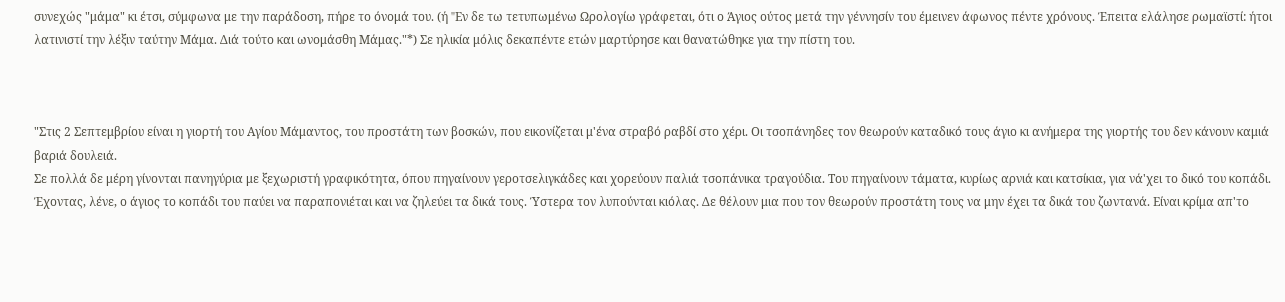συνεχώς "μάμα" κι έτσι, σύμφωνα με την παράδοση, πήρε το όνομά του. (ή "Eν δε τω τετυπωμένω Ωρολογίω γράφεται, ότι ο Άγιος ούτος μετά την γέννησίν του έμεινεν άφωνος πέντε χρόνους. Έπειτα ελάλησε ρωμαϊστί: ήτοι λατινιστί την λέξιν ταύτην Mάμα. Διά τούτο και ωνομάσθη Mάμας."*) Σε ηλικία μόλις δεκαπέντε ετών μαρτύρησε και θανατώθηκε για την πίστη του.



"Στις 2 Σεπτεμβρίου είναι η γιορτή του Αγίου Μάμαντος, του προστάτη των βοσκών, που εικονίζεται μ'ένα στραβό ραβδί στο χέρι. Οι τσοπάνηδες τον θεωρούν καταδικό τους άγιο κι ανήμερα της γιορτής του δεν κάνουν καμιά βαριά δουλειά.
Σε πολλά δε μέρη γίνονται πανηγύρια με ξεχωριστή γραφικότητα, όπου πηγαίνουν γεροτσελιγκάδες και χορεύουν παλιά τσοπάνικα τραγούδια. Του πηγαίνουν τάματα, κυρίως αρνιά και κατσίκια, για νά'χει το δικό του κοπάδι. Έχοντας, λένε, ο άγιος το κοπάδι του παύει να παραπονιέται και να ζηλεύει τα δικά τους. Ύστερα τον λυπούνται κιόλας. Δε θέλουν μια που τον θεωρούν προστάτη τους να μην έχει τα δικά του ζωντανά. Είναι κρίμα απ'το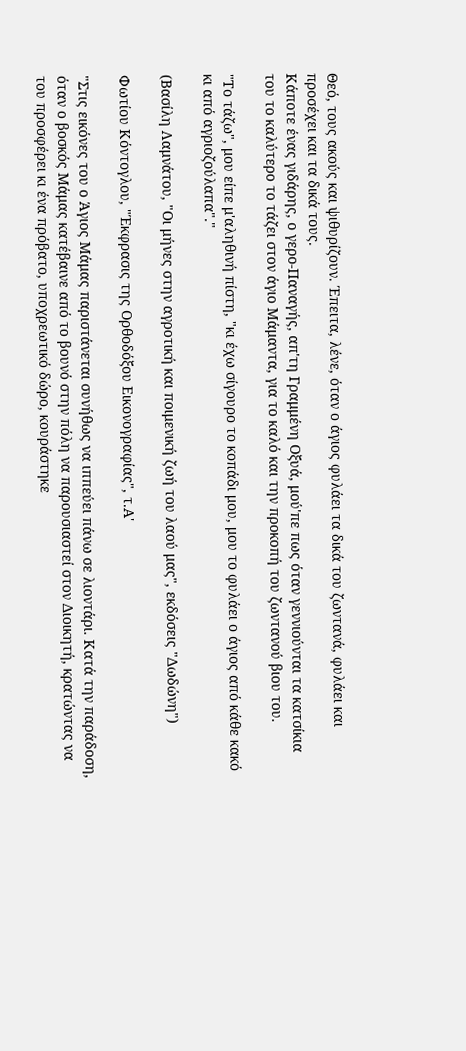Θεό, τους ακούς και ψιθυρίζουν. Έπειτα, λένε, όταν ο άγιος φυλάει τα δικά του ζωντανά, φυλάει και προσέχει και τα δικά τους.
Κάποτε ένας γιδάρης, ο γερο-Παναγής, απ'τη Γραμμένη Οξυά, μού'πε πως όταν γεννιούνται τα κατσίκια του το καλύτερο το τάζει στον άγιο Μάμαντα, για το καλό και την προκοπή του ζωντανού βιου του.

"Το τάζω", μου είπε μ'αληθινή πίστη, "κι έχω σίγουρο το κοπάδι μου, μου το φυλάει ο άγιος από κάθε κακό κι από αγριοζούλαπα"."

(Βασίλη Λαμνάτου, "Οι μήνες στην αγροτική και ποιμενική ζωή του λαού μας", εκδόσεις "Δωδώνη")

Φωτίου Κόντογλου, "Έκφρασις της Ορθοδόξου Εικονογραφίας", τ.Α'

"Στις εικόνες του ο Άγιος Μάμας παριστάνεται συνήθως να ιππεύει πάνω σε λιοντάρι. Κατά την παράδοση, όταν ο βοσκός Μάμας κατέβαινε από το βουνό στην πόλη να παρουσιαστεί στον Διοικητή, κρατώντας να του προσφέρει κι ένα πρόβατο, υποχρεωτικό δώρο, κουράστηκε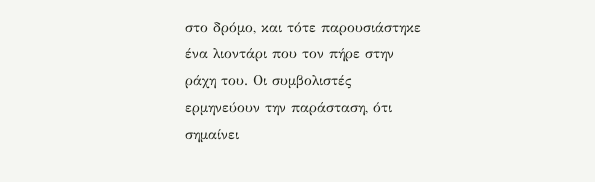στο δρόμο, και τότε παρουσιάστηκε ένα λιοντάρι που τον πήρε στην ράχη του. Οι συμβολιστές ερμηνεύουν την παράσταση, ότι σημαίνει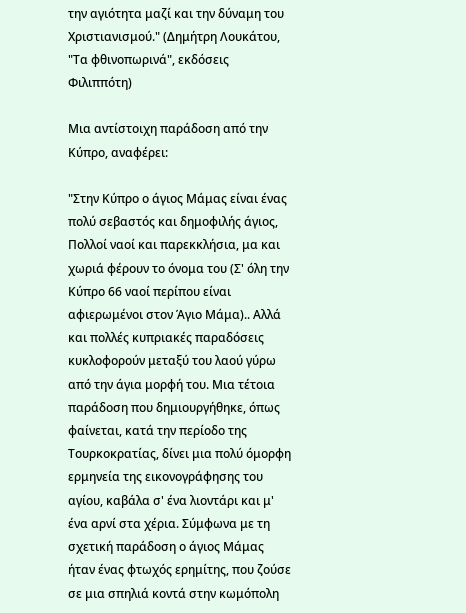την αγιότητα μαζί και την δύναμη του Χριστιανισμού." (Δημήτρη Λουκάτου, "Τα φθινοπωρινά", εκδόσεις Φιλιππότη)

Μια αντίστοιχη παράδοση από την Κύπρο, αναφέρει:

"Στην Κύπρο ο άγιος Μάμας είναι ένας πολύ σεβαστός και δημοφιλής άγιος, Πολλοί ναοί και παρεκκλήσια, μα και χωριά φέρουν το όνομα του (Σ' όλη την Κύπρο 66 ναοί περίπου είναι αφιερωμένοι στον Άγιο Μάμα).. Αλλά και πολλές κυπριακές παραδόσεις κυκλοφορούν μεταξύ του λαού γύρω από την άγια μορφή του. Μια τέτοια παράδοση που δημιουργήθηκε, όπως φαίνεται, κατά την περίοδο της Τουρκοκρατίας, δίνει μια πολύ όμορφη ερμηνεία της εικονογράφησης του αγίου, καβάλα σ' ένα λιοντάρι και μ' ένα αρνί στα χέρια. Σύμφωνα με τη σχετική παράδοση ο άγιος Μάμας ήταν ένας φτωχός ερημίτης, που ζούσε σε μια σπηλιά κοντά στην κωμόπολη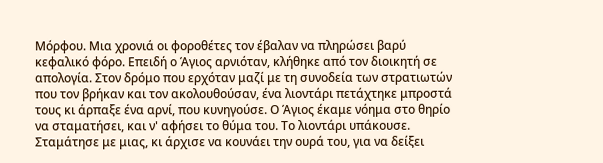Μόρφου. Μια χρονιά οι φοροθέτες τον έβαλαν να πληρώσει βαρύ κεφαλικό φόρο. Επειδή ο Άγιος αρνιόταν, κλήθηκε από τον διοικητή σε απολογία. Στον δρόμο που ερχόταν μαζί με τη συνοδεία των στρατιωτών που τον βρήκαν και τον ακολουθούσαν, ένα λιοντάρι πετάχτηκε μπροστά τους κι άρπαξε ένα αρνί, που κυνηγούσε. Ο Άγιος έκαμε νόημα στο θηρίο να σταματήσει, και ν' αφήσει το θύμα του. Το λιοντάρι υπάκουσε. Σταμάτησε με μιας, κι άρχισε να κουνάει την ουρά του, για να δείξει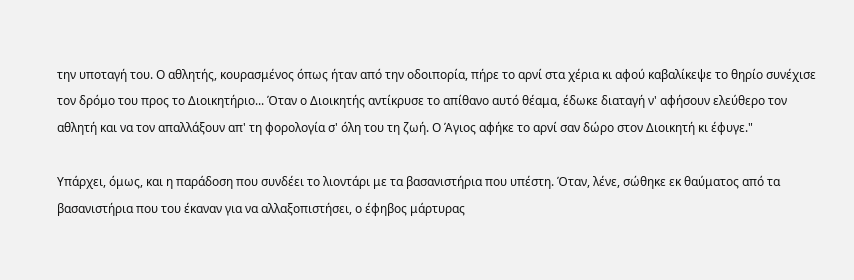την υποταγή του. Ο αθλητής, κουρασμένος όπως ήταν από την οδοιπορία, πήρε το αρνί στα χέρια κι αφού καβαλίκεψε το θηρίο συνέχισε τον δρόμο του προς το Διοικητήριο... Όταν ο Διοικητής αντίκρυσε το απίθανο αυτό θέαμα, έδωκε διαταγή ν' αφήσουν ελεύθερο τον αθλητή και να τον απαλλάξουν απ' τη φορολογία σ' όλη του τη ζωή. Ο Άγιος αφήκε το αρνί σαν δώρο στον Διοικητή κι έφυγε."

Υπάρχει, όμως, και η παράδοση που συνδέει το λιοντάρι με τα βασανιστήρια που υπέστη. Όταν, λένε, σώθηκε εκ θαύματος από τα βασανιστήρια που του έκαναν για να αλλαξοπιστήσει, ο έφηβος μάρτυρας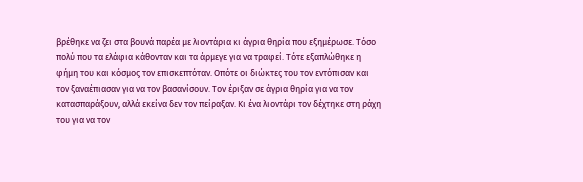βρέθηκε να ζει στα βουνά παρέα με λιοντάρια κι άγρια θηρία που εξημέρωσε. Τόσο πολύ που τα ελάφια κάθονταν και τα άρμεγε για να τραφεί. Τότε εξαπλώθηκε η φήμη του και κόσμος τον επισκεπτόταν. Οπότε οι διώκτες του τον εντόπισαν και τον ξαναέπιασαν για να τον βασανίσουν. Τον έριξαν σε άγρια θηρία για να τον κατασπαράξουν, αλλά εκείνα δεν τον πείραξαν. Κι ένα λιοντάρι τον δέχτηκε στη ράχη του για να τον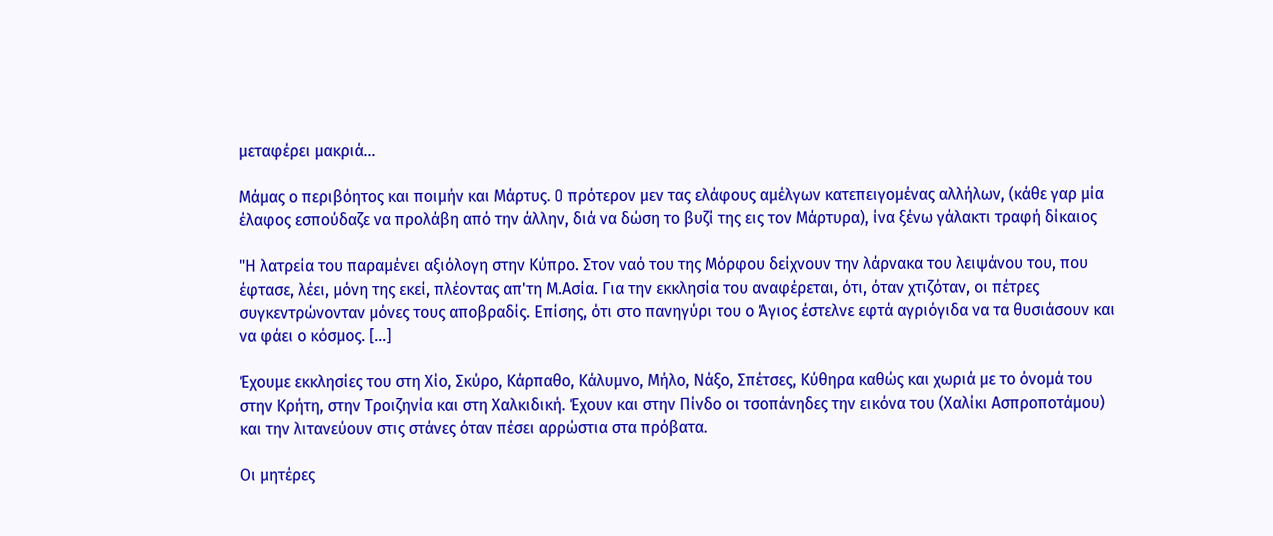μεταφέρει μακριά...

Mάμας ο περιβόητος και ποιμήν και Mάρτυς. O πρότερον μεν τας ελάφους αμέλγων κατεπειγομένας αλλήλων, (κάθε γαρ μία έλαφος εσπούδαζε να προλάβη από την άλλην, διά να δώση το βυζί της εις τον Mάρτυρα), ίνα ξένω γάλακτι τραφή δίκαιος

"Η λατρεία του παραμένει αξιόλογη στην Κύπρο. Στον ναό του της Μόρφου δείχνουν την λάρνακα του λειψάνου του, που έφτασε, λέει, μόνη της εκεί, πλέοντας απ'τη Μ.Ασία. Για την εκκλησία του αναφέρεται, ότι, όταν χτιζόταν, οι πέτρες συγκεντρώνονταν μόνες τους αποβραδίς. Επίσης, ότι στο πανηγύρι του ο Άγιος έστελνε εφτά αγριόγιδα να τα θυσιάσουν και να φάει ο κόσμος. [...]

Έχουμε εκκλησίες του στη Χίο, Σκύρο, Κάρπαθο, Κάλυμνο, Μήλο, Νάξο, Σπέτσες, Κύθηρα καθώς και χωριά με το όνομά του στην Κρήτη, στην Τροιζηνία και στη Χαλκιδική. Έχουν και στην Πίνδο οι τσοπάνηδες την εικόνα του (Χαλίκι Ασπροποτάμου) και την λιτανεύουν στις στάνες όταν πέσει αρρώστια στα πρόβατα.

Οι μητέρες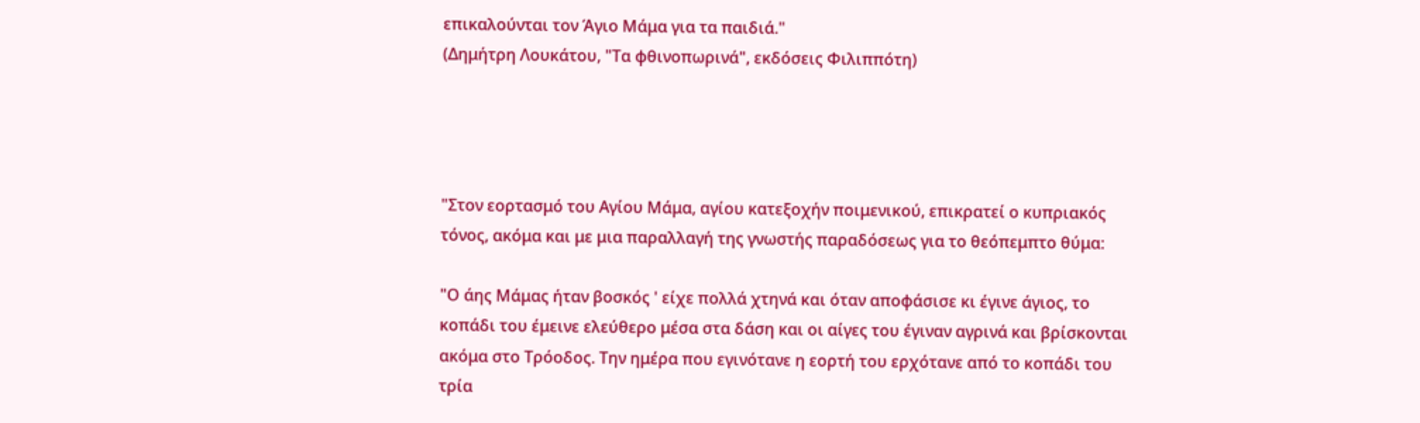επικαλούνται τον Άγιο Μάμα για τα παιδιά."
(Δημήτρη Λουκάτου, "Τα φθινοπωρινά", εκδόσεις Φιλιππότη)




"Στον εορτασμό του Αγίου Μάμα, αγίου κατεξοχήν ποιμενικού, επικρατεί ο κυπριακός τόνος, ακόμα και με μια παραλλαγή της γνωστής παραδόσεως για το θεόπεμπτο θύμα:

"Ο άης Μάμας ήταν βοσκός ' είχε πολλά χτηνά και όταν αποφάσισε κι έγινε άγιος, το κοπάδι του έμεινε ελεύθερο μέσα στα δάση και οι αίγες του έγιναν αγρινά και βρίσκονται ακόμα στο Τρόοδος. Την ημέρα που εγινότανε η εορτή του ερχότανε από το κοπάδι του τρία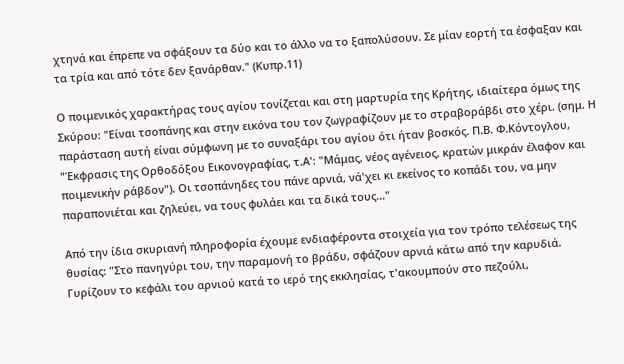χτηνά και έπρεπε να σφάξουν τα δύο και το άλλο να το ξαπολύσουν. Σε μίαν εορτή τα έσφαξαν και τα τρία και από τότε δεν ξανάρθαν." (Κυπρ.11)

Ο ποιμενικός χαρακτήρας τους αγίου τονίζεται και στη μαρτυρία της Κρήτης, ιδιαίτερα όμως της Σκύρου: "Είναι τσοπάνης και στην εικόνα του τον ζωγραφίζουν με το στραβοράβδι στο χέρι. (σημ. Η παράσταση αυτή είναι σύμφωνη με το συναξάρι του αγίου ότι ήταν βοσκός. Π.Β. Φ.Κόντογλου, "Έκφρασις της Ορθοδόξου Εικονογραφίας, τ.Α': "Μάμας, νέος αγένειος, κρατών μικράν έλαφον και ποιμενικήν ράβδον"). Οι τσοπάνηδες του πάνε αρνιά, νά'χει κι εκείνος το κοπάδι του, να μην παραπονιέται και ζηλεύει, να τους φυλάει και τα δικά τους..."

Από την ίδια σκυριανή πληροφορία έχουμε ενδιαφέροντα στοιχεία για τον τρόπο τελέσεως της θυσίας: "Στο πανηγύρι του, την παραμονή το βράδυ, σφάζουν αρνιά κάτω από την καρυδιά. Γυρίζουν το κεφάλι του αρνιού κατά το ιερό της εκκλησίας, τ'ακουμπούν στο πεζούλι,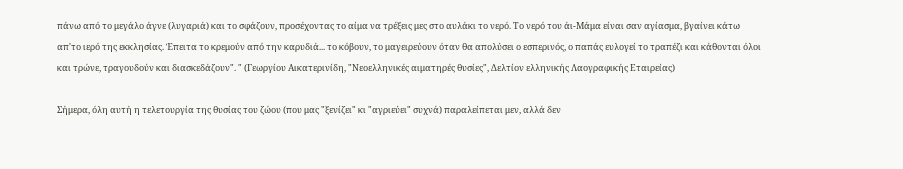πάνω από το μεγάλο άγνε (λυγαριά) και το σφάζουν, προσέχοντας το αίμα να τρέξεις μες στο αυλάκι το νερό. Το νερό του άι-Μάμα είναι σαν αγίασμα, βγαίνει κάτω απ'το ιερό της εκκλησίας. Έπειτα το κρεμούν από την καρυδιά... το κόβουν, το μαγειρεύουν όταν θα απολύσει ο εσπερινός, ο παπάς ευλογεί το τραπέζι και κάθονται όλοι και τρώνε, τραγουδούν και διασκεδάζουν". " (Γεωργίου Αικατερινίδη, "Νεοελληνικές αιματηρές θυσίες", Δελτίον ελληνικής Λαογραφικής Εταιρείας)

Σήμερα, όλη αυτή η τελετουργία της θυσίας του ζώου (που μας "ξενίζει" κι "αγριεύει" συχνά) παραλείπεται μεν, αλλά δεν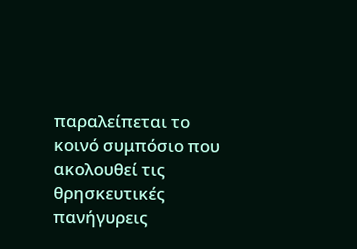παραλείπεται το κοινό συμπόσιο που ακολουθεί τις θρησκευτικές πανήγυρεις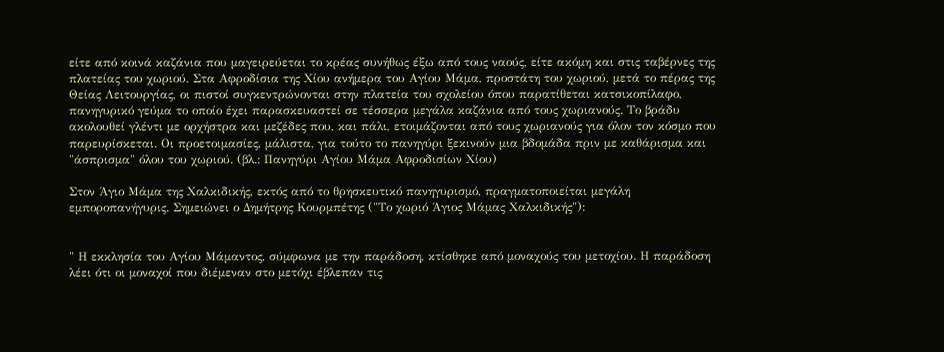είτε από κοινά καζάνια που μαγειρεύεται το κρέας συνήθως έξω από τους ναούς, είτε ακόμη και στις ταβέρνες της πλατείας του χωριού. Στα Αφροδίσια της Χίου ανήμερα του Αγίου Μάμα, προστάτη του χωριού, μετά το πέρας της Θείας Λειτουργίας, οι πιστοί συγκεντρώνονται στην πλατεία του σχολείου όπου παρατίθεται κατσικοπίλαφο, πανηγυρικό γεύμα το οποίο έχει παρασκευαστεί σε τέσσερα μεγάλα καζάνια από τους χωριανούς. Το βράδυ ακολουθεί γλέντι με ορχήστρα και μεζέδες που, και πάλι, ετοιμάζονται από τους χωριανούς για όλον τον κόσμο που παρευρίσκεται. Οι προετοιμασίες, μάλιστα, για τούτο το πανηγύρι ξεκινούν μια βδομάδα πριν με καθάρισμα και "άσπρισμα" όλου του χωριού. (βλ.: Πανηγύρι Αγίου Μάμα Αφροδισίων Χίου)

Στον Άγιο Μάμα της Χαλκιδικής, εκτός από το θρησκευτικό πανηγυρισμό, πραγματοποιείται μεγάλη εμποροπανήγυρις. Σημειώνει ο Δημήτρης Κουρμπέτης ("Το χωριό Άγιος Μάμας Χαλκιδικής"):


" Η εκκλησία του Αγίου Μάμαντος, σύμφωνα με την παράδοση, κτίσθηκε από μοναχούς του μετοχίου. Η παράδοση λέει ότι οι μοναχοί που διέμεναν στο μετόχι έβλεπαν τις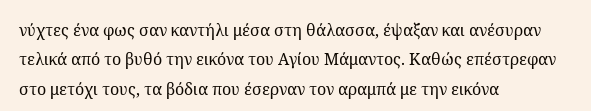νύχτες ένα φως σαν καντήλι μέσα στη θάλασσα, έψαξαν και ανέσυραν τελικά από το βυθό την εικόνα του Αγίου Μάμαντος. Καθώς επέστρεφαν στο μετόχι τους, τα βόδια που έσερναν τον αραμπά με την εικόνα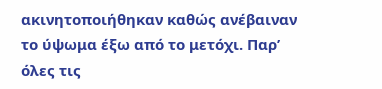ακινητοποιήθηκαν καθώς ανέβαιναν το ύψωμα έξω από το μετόχι. Παρ’ όλες τις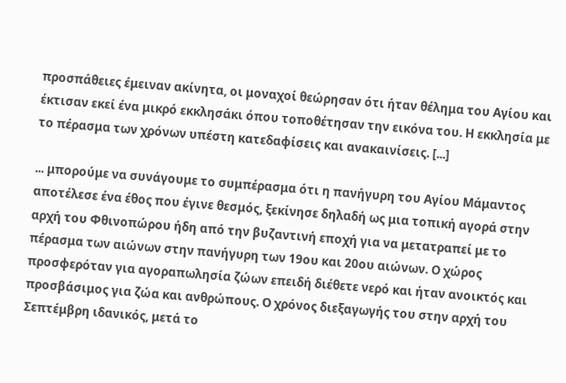προσπάθειες έμειναν ακίνητα, οι μοναχοί θεώρησαν ότι ήταν θέλημα του Αγίου και έκτισαν εκεί ένα μικρό εκκλησάκι όπου τοποθέτησαν την εικόνα του. Η εκκλησία με το πέρασμα των χρόνων υπέστη κατεδαφίσεις και ανακαινίσεις. [...]

... μπορούμε να συνάγουμε το συμπέρασμα ότι η πανήγυρη του Αγίου Μάμαντος αποτέλεσε ένα έθος που έγινε θεσμός, ξεκίνησε δηλαδή ως μια τοπική αγορά στην αρχή του Φθινοπώρου ήδη από την βυζαντινή εποχή για να μετατραπεί με το πέρασμα των αιώνων στην πανήγυρη των 19ου και 20ου αιώνων. Ο χώρος προσφερόταν για αγοραπωλησία ζώων επειδή διέθετε νερό και ήταν ανοικτός και προσβάσιμος για ζώα και ανθρώπους. Ο χρόνος διεξαγωγής του στην αρχή του Σεπτέμβρη ιδανικός, μετά το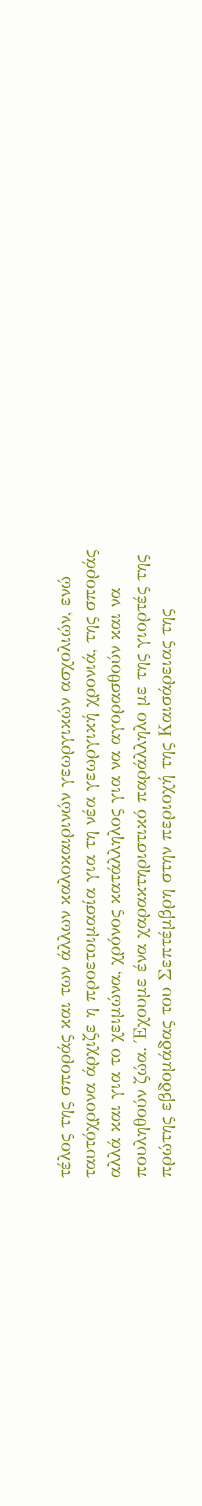τέλος της σποράς και των άλλων καλοκαιρινών γεωργικών ασχολιών, ενώ ταυτόχρονα άρχιζε η προετοιμασία για τη νέα γεωργική χρονιά, της σποράς αλλά και για το χειμώνα, χρόνος κατάλληλος για να αγορασθούν και να πουληθούν ζώα. Έχουμε ένα χαρακτηριστικό παράλληλο με της γιορτές της πρώτης εβδομάδας του Σεπτέμβρη στην περιοχή της Καισάρειας της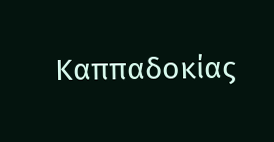Καππαδοκίας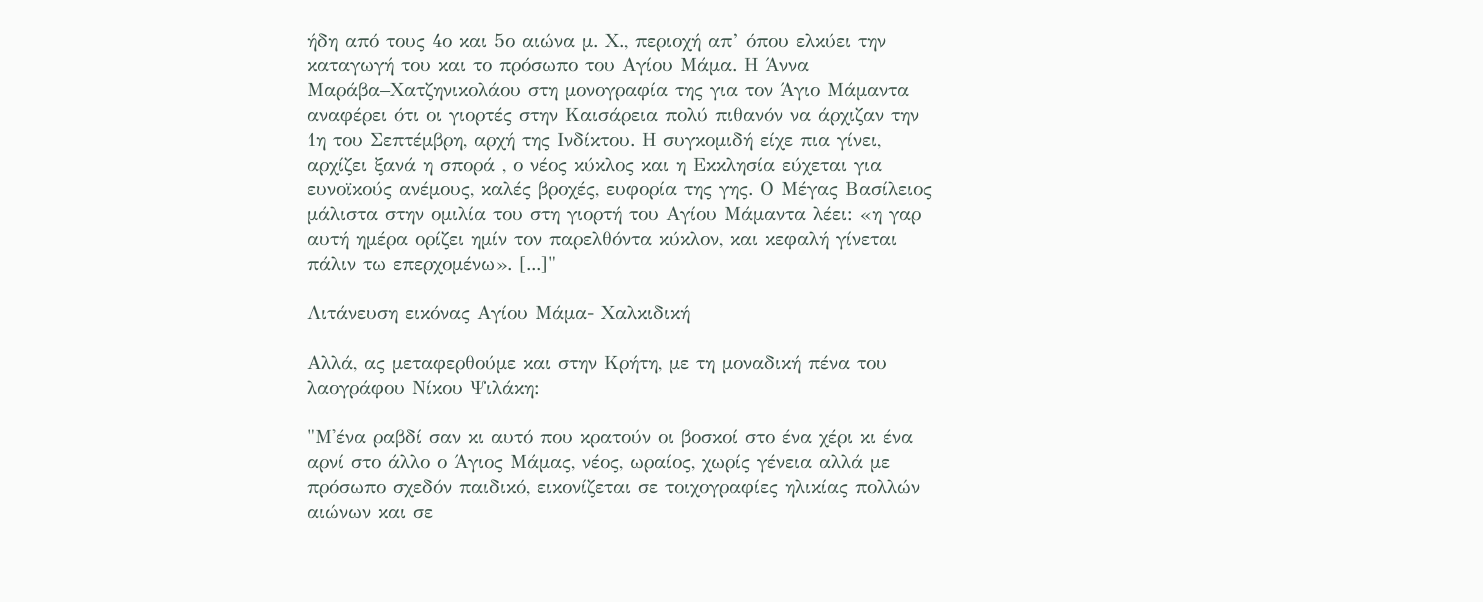ήδη από τους 4ο και 5ο αιώνα μ. Χ., περιοχή απ’ όπου ελκύει την καταγωγή του και το πρόσωπο του Αγίου Μάμα. Η Άννα Μαράβα–Χατζηνικολάου στη μονογραφία της για τον Άγιο Μάμαντα αναφέρει ότι οι γιορτές στην Καισάρεια πολύ πιθανόν να άρχιζαν την 1η του Σεπτέμβρη, αρχή της Ινδίκτου. Η συγκομιδή είχε πια γίνει, αρχίζει ξανά η σπορά , ο νέος κύκλος και η Εκκλησία εύχεται για ευνοϊκούς ανέμους, καλές βροχές, ευφορία της γης. Ο Μέγας Βασίλειος μάλιστα στην ομιλία του στη γιορτή του Αγίου Μάμαντα λέει: «η γαρ αυτή ημέρα ορίζει ημίν τον παρελθόντα κύκλον, και κεφαλή γίνεται πάλιν τω επερχομένω». [...]"

Λιτάνευση εικόνας Αγίου Μάμα- Χαλκιδική

Αλλά, ας μεταφερθούμε και στην Κρήτη, με τη μοναδική πένα του λαογράφου Νίκου Ψιλάκη:

"Μ'ένα ραβδί σαν κι αυτό που κρατούν οι βοσκοί στο ένα χέρι κι ένα αρνί στο άλλο ο Άγιος Μάμας, νέος, ωραίος, χωρίς γένεια αλλά με πρόσωπο σχεδόν παιδικό, εικονίζεται σε τοιχογραφίες ηλικίας πολλών αιώνων και σε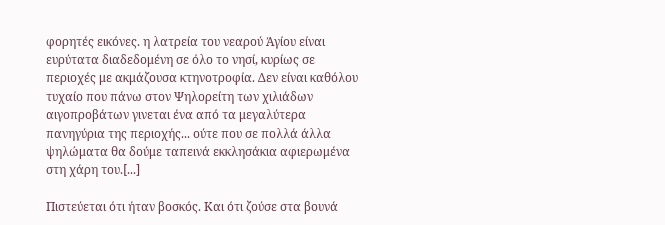φορητές εικόνες. η λατρεία του νεαρού Άγίου είναι ευρύτατα διαδεδομένη σε όλο το νησί, κυρίως σε περιοχές με ακμάζουσα κτηνοτροφία. Δεν είναι καθόλου τυχαίο που πάνω στον Ψηλορείτη των χιλιάδων αιγοπροβάτων γινεται ένα από τα μεγαλύτερα πανηγύρια της περιοχής... ούτε που σε πολλά άλλα ψηλώματα θα δούμε ταπεινά εκκλησάκια αφιερωμένα στη χάρη του.[...]

Πιστεύεται ότι ήταν βοσκός. Και ότι ζούσε στα βουνά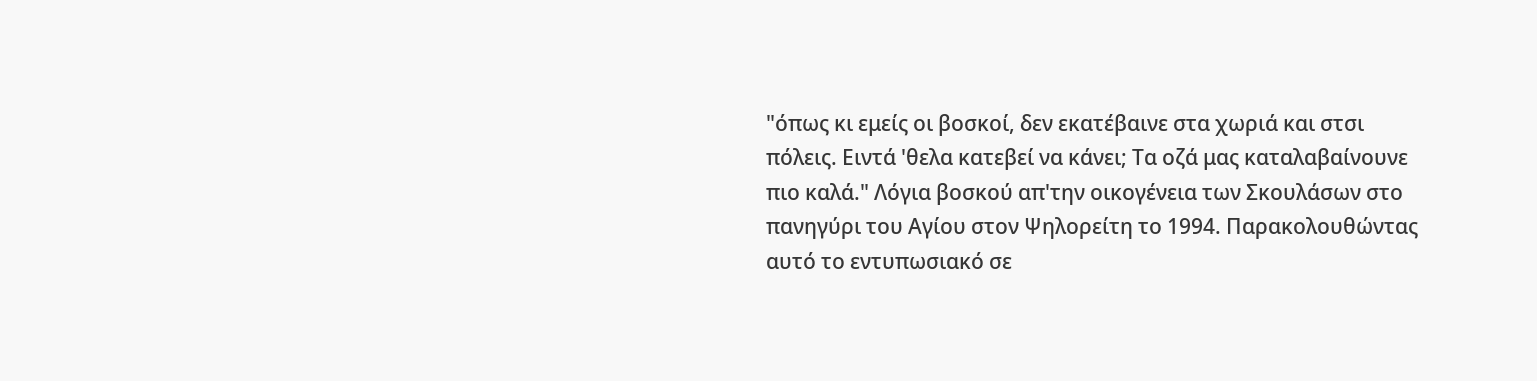"όπως κι εμείς οι βοσκοί, δεν εκατέβαινε στα χωριά και στσι πόλεις. Ειντά 'θελα κατεβεί να κάνει; Τα οζά μας καταλαβαίνουνε πιο καλά." Λόγια βοσκού απ'την οικογένεια των Σκουλάσων στο πανηγύρι του Αγίου στον Ψηλορείτη το 1994. Παρακολουθώντας αυτό το εντυπωσιακό σε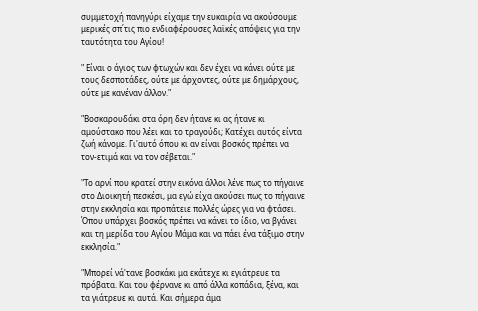συμμετοχή πανηγύρι είχαμε την ευκαιρία να ακούσουμε μερικές σπ΄τις πιο ενδιαφέρουσες λαϊκές απόψεις για την ταυτότητα του Αγίου!

" Είναι ο άγιος των φτωχών και δεν έχει να κάνει ούτε με τους δεσποτάδες, ούτε με άρχοντες, ούτε με δημάρχους, ούτε με κανέναν άλλον."

"Βοσκαρουδάκι στα όρη δεν ήτανε κι ας ήτανε κι αμούστακο που λέει και το τραγούδι; Κατέχει αυτός είντα ζωή κάνομε. Γι'αυτό όπου κι αν είναι βοσκός πρέπει να τον-ετιμά και να τον σέβεται."

"Το αρνί που κρατεί στην εικόνα άλλοι λένε πως το πήγαινε στο Διοικητή πεσκέσι, μα εγώ είχα ακούσει πως το πήγαινε στην εκκλησία και προπάτειε πολλές ώρες για να φτάσει. Όπου υπάρχει βοσκός πρέπει να κάνει το ίδιο, να βγάνει και τη μερίδα του Αγίου Μάμα και να πάει ένα τάξιμο στην εκκλησία."

"Μπορεί νά'τανε βοσκάκι μα εκάτεχε κι εγιάτρευε τα πρόβατα. Και του φέρνανε κι από άλλα κοπάδια, ξένα, και τα γιάτρευε κι αυτά. Και σήμερα άμα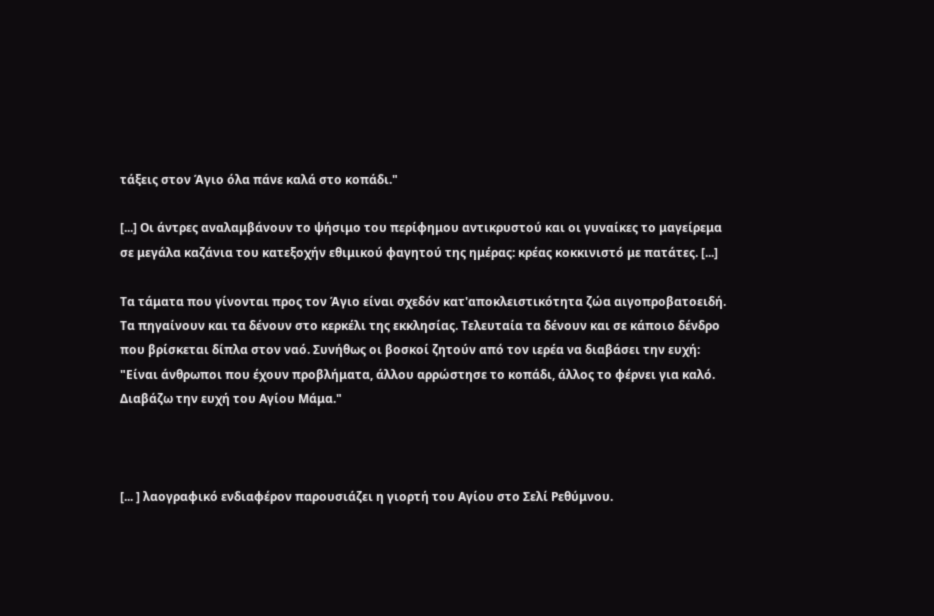τάξεις στον Άγιο όλα πάνε καλά στο κοπάδι."

[...] Οι άντρες αναλαμβάνουν το ψήσιμο του περίφημου αντικρυστού και οι γυναίκες το μαγείρεμα σε μεγάλα καζάνια του κατεξοχήν εθιμικού φαγητού της ημέρας: κρέας κοκκινιστό με πατάτες. [...]

Τα τάματα που γίνονται προς τον Άγιο είναι σχεδόν κατ'αποκλειστικότητα ζώα αιγοπροβατοειδή. Τα πηγαίνουν και τα δένουν στο κερκέλι της εκκλησίας. Τελευταία τα δένουν και σε κάποιο δένδρο που βρίσκεται δίπλα στον ναό. Συνήθως οι βοσκοί ζητούν από τον ιερέα να διαβάσει την ευχή: "Είναι άνθρωποι που έχουν προβλήματα, άλλου αρρώστησε το κοπάδι, άλλος το φέρνει για καλό. Διαβάζω την ευχή του Αγίου Μάμα."



[... ] λαογραφικό ενδιαφέρον παρουσιάζει η γιορτή του Αγίου στο Σελί Ρεθύμνου.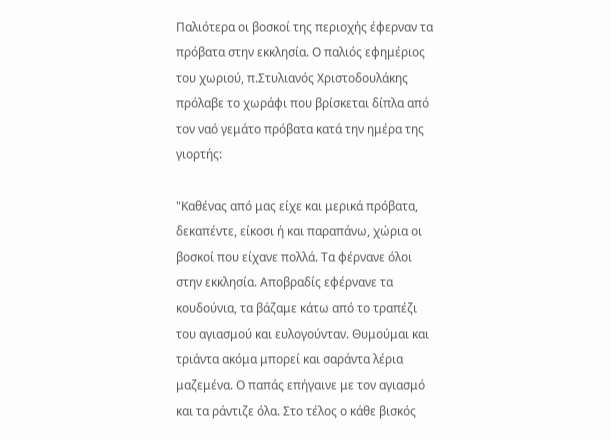Παλιότερα οι βοσκοί της περιοχής έφερναν τα πρόβατα στην εκκλησία. Ο παλιός εφημέριος του χωριού, π.Στυλιανός Χριστοδουλάκης πρόλαβε το χωράφι που βρίσκεται δίπλα από τον ναό γεμάτο πρόβατα κατά την ημέρα της γιορτής:

"Καθένας από μας είχε και μερικά πρόβατα, δεκαπέντε, είκοσι ή και παραπάνω, χώρια οι βοσκοί που είχανε πολλά. Τα φέρνανε όλοι στην εκκλησία. Αποβραδίς εφέρνανε τα κουδούνια, τα βάζαμε κάτω από το τραπέζι του αγιασμού και ευλογούνταν. Θυμούμαι και τριάντα ακόμα μπορεί και σαράντα λέρια μαζεμένα. Ο παπάς επήγαινε με τον αγιασμό και τα ράντιζε όλα. Στο τέλος ο κάθε βισκός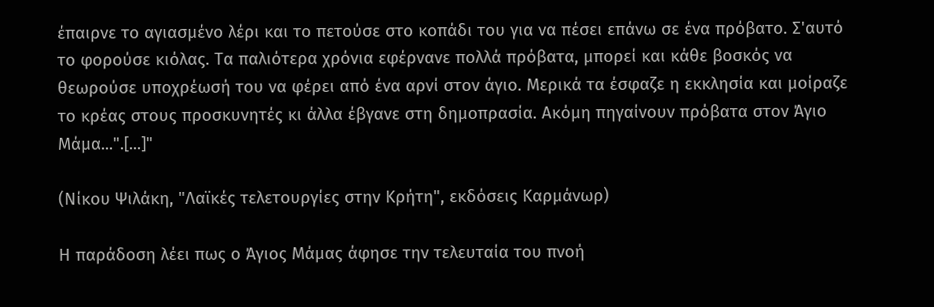έπαιρνε το αγιασμένο λέρι και το πετούσε στο κοπάδι του για να πέσει επάνω σε ένα πρόβατο. Σ'αυτό το φορούσε κιόλας. Τα παλιότερα χρόνια εφέρνανε πολλά πρόβατα, μπορεί και κάθε βοσκός να θεωρούσε υποχρέωσή του να φέρει από ένα αρνί στον άγιο. Μερικά τα έσφαζε η εκκλησία και μοίραζε το κρέας στους προσκυνητές κι άλλα έβγανε στη δημοπρασία. Ακόμη πηγαίνουν πρόβατα στον Άγιο Μάμα...".[...]"

(Νίκου Ψιλάκη, "Λαϊκές τελετουργίες στην Κρήτη", εκδόσεις Καρμάνωρ)

Η παράδοση λέει πως ο Άγιος Μάμας άφησε την τελευταία του πνοή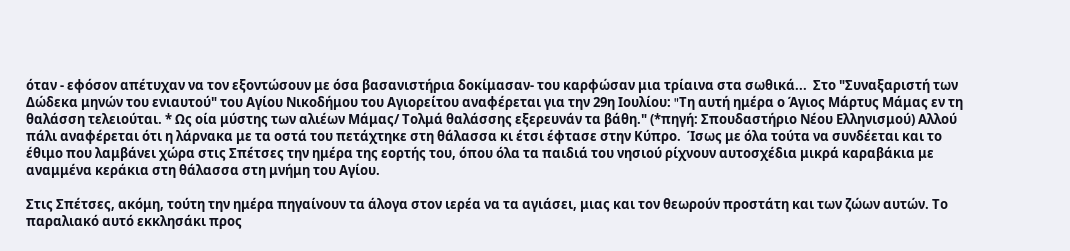όταν - εφόσον απέτυχαν να τον εξοντώσουν με όσα βασανιστήρια δοκίμασαν- του καρφώσαν μια τρίαινα στα σωθικά...  Στο "Συναξαριστή των Δώδεκα μηνών του ενιαυτού" του Αγίου Νικοδήμου του Αγιορείτου αναφέρεται για την 29η Ιουλίου: "Tη αυτή ημέρα ο Άγιος Mάρτυς Mάμας εν τη θαλάσση τελειούται. * Ως οία μύστης των αλιέων Mάμας/ Tολμά θαλάσσης εξερευνάν τα βάθη." (*πηγή: Σπουδαστήριο Νέου Ελληνισμού) Αλλού πάλι αναφέρεται ότι η λάρνακα με τα οστά του πετάχτηκε στη θάλασσα κι έτσι έφτασε στην Κύπρο.  Ίσως με όλα τούτα να συνδέεται και το έθιμο που λαμβάνει χώρα στις Σπέτσες την ημέρα της εορτής του, όπου όλα τα παιδιά του νησιού ρίχνουν αυτοσχέδια μικρά καραβάκια με αναμμένα κεράκια στη θάλασσα στη μνήμη του Αγίου.

Στις Σπέτσες, ακόμη, τούτη την ημέρα πηγαίνουν τα άλογα στον ιερέα να τα αγιάσει, μιας και τον θεωρούν προστάτη και των ζώων αυτών. Το παραλιακό αυτό εκκλησάκι προς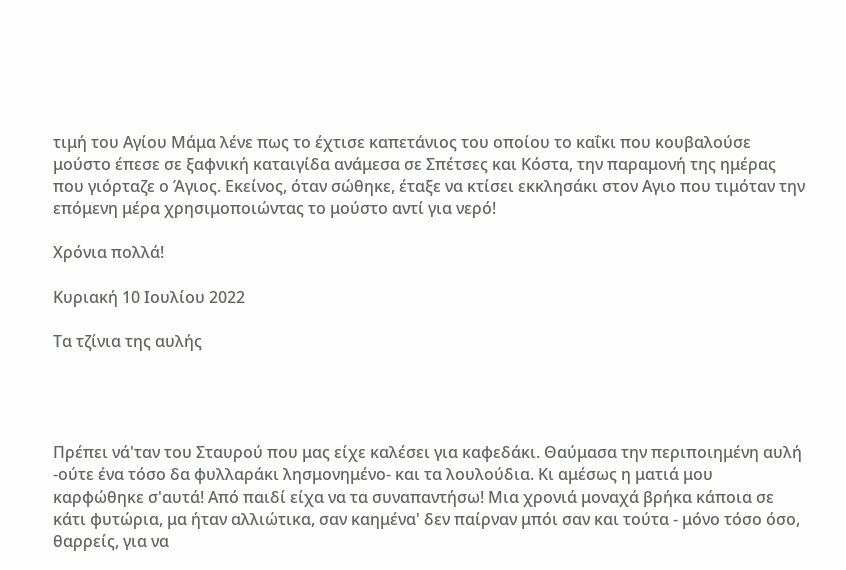τιμή του Αγίου Μάμα λένε πως το έχτισε καπετάνιος του οποίου το καΐκι που κουβαλούσε μούστο έπεσε σε ξαφνική καταιγίδα ανάμεσα σε Σπέτσες και Κόστα, την παραμονή της ημέρας που γιόρταζε ο Άγιος. Εκείνος, όταν σώθηκε, έταξε να κτίσει εκκλησάκι στον Αγιο που τιμόταν την επόμενη μέρα χρησιμοποιώντας το μούστο αντί για νερό!

Χρόνια πολλά!

Κυριακή 10 Ιουλίου 2022

Τα τζίνια της αυλής




Πρέπει νά'ταν του Σταυρού που μας είχε καλέσει για καφεδάκι. Θαύμασα την περιποιημένη αυλή -ούτε ένα τόσο δα φυλλαράκι λησμονημένο- και τα λουλούδια. Κι αμέσως η ματιά μου καρφώθηκε σ'αυτά! Από παιδί είχα να τα συναπαντήσω! Μια χρονιά μοναχά βρήκα κάποια σε κάτι φυτώρια, μα ήταν αλλιώτικα, σαν καημένα' δεν παίρναν μπόι σαν και τούτα - μόνο τόσο όσο, θαρρείς, για να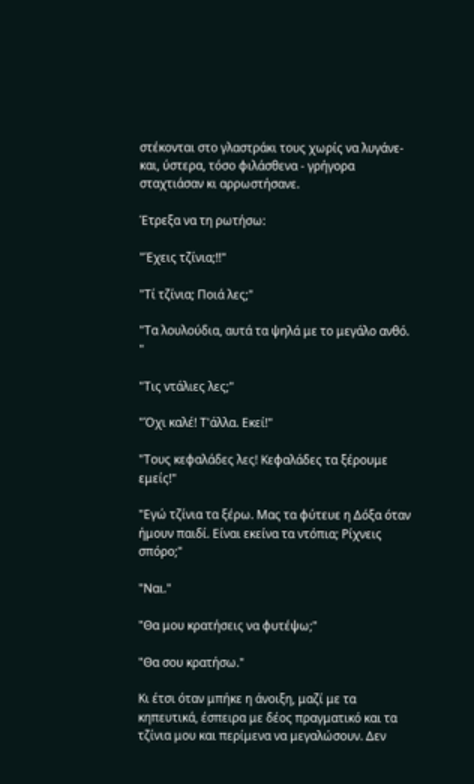στέκονται στο γλαστράκι τους χωρίς να λυγάνε- και, ύστερα, τόσο φιλάσθενα - γρήγορα σταχτιάσαν κι αρρωστήσανε.

Έτρεξα να τη ρωτήσω:

"Έχεις τζίνια;!!"

"Τί τζίνια; Ποιά λες;"

"Τα λουλούδια, αυτά τα ψηλά με το μεγάλο ανθό. "

"Τις ντάλιες λες;"

"Όχι καλέ! Τ'άλλα. Εκεί!"

"Τους κεφαλάδες λες! Κεφαλάδες τα ξέρουμε εμείς!"

"Εγώ τζίνια τα ξέρω. Μας τα φύτευε η Δόξα όταν ήμουν παιδί. Είναι εκείνα τα ντόπια; Ρίχνεις σπόρο;"

"Ναι."

"Θα μου κρατήσεις να φυτέψω;"

"Θα σου κρατήσω."

Κι έτσι όταν μπήκε η άνοιξη, μαζί με τα κηπευτικά, έσπειρα με δέος πραγματικό και τα τζίνια μου και περίμενα να μεγαλώσουν. Δεν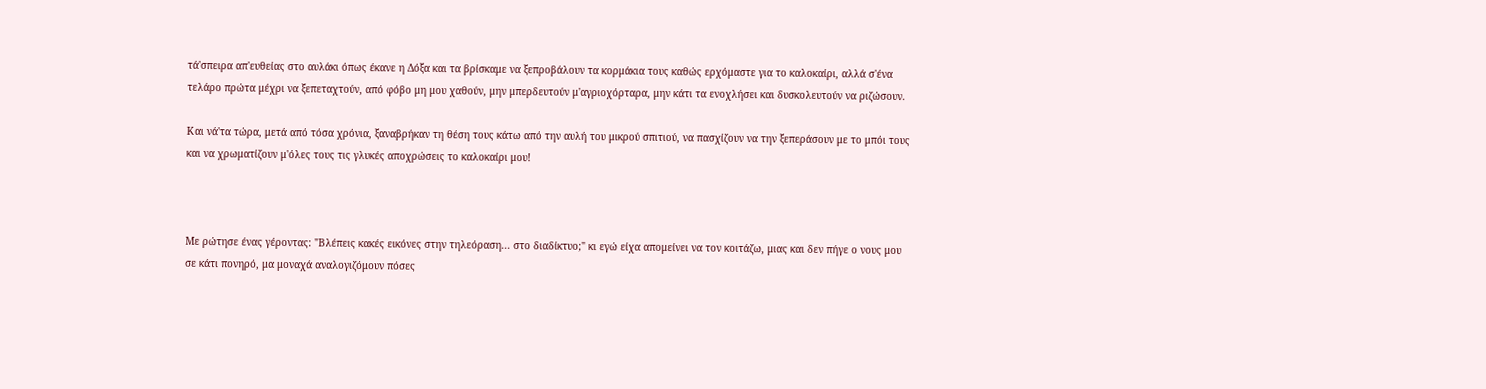τά'σπειρα απ'ευθείας στο αυλάκι όπως έκανε η Δόξα και τα βρίσκαμε να ξεπροβάλουν τα κορμάκια τους καθώς ερχόμαστε για το καλοκαίρι, αλλά σ'ένα τελάρο πρώτα μέχρι να ξεπεταχτούν, από φόβο μη μου χαθούν, μην μπερδευτούν μ'αγριοχόρταρα, μην κάτι τα ενοχλήσει και δυσκολευτούν να ριζώσουν.

Και νά'τα τώρα, μετά από τόσα χρόνια, ξαναβρήκαν τη θέση τους κάτω από την αυλή του μικρού σπιτιού, να πασχίζουν να την ξεπεράσουν με το μπόι τους και να χρωματίζουν μ'όλες τους τις γλυκές αποχρώσεις το καλοκαίρι μου!



Με ρώτησε ένας γέροντας: "Βλέπεις κακές εικόνες στην τηλεόραση... στο διαδίκτυο;" κι εγώ είχα απομείνει να τον κοιτάζω, μιας και δεν πήγε ο νους μου σε κάτι πονηρό, μα μοναχά αναλογιζόμουν πόσες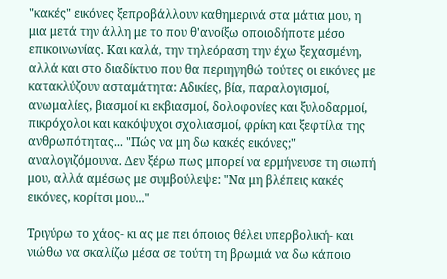"κακές" εικόνες ξεπροβάλλουν καθημερινά στα μάτια μου, η μια μετά την άλλη με το που θ'ανοίξω οποιοδήποτε μέσο επικοινωνίας. Και καλά, την τηλεόραση την έχω ξεχασμένη, αλλά και στο διαδίκτυο που θα περιηγηθώ τούτες οι εικόνες με κατακλύζουν ασταμάτητα: Αδικίες, βία, παραλογισμοί, ανωμαλίες, βιασμοί κι εκβιασμοί, δολοφονίες και ξυλοδαρμοί, πικρόχολοι και κακόψυχοι σχολιασμοί, φρίκη και ξεφτίλα της ανθρωπότητας... "Πώς να μη δω κακές εικόνες;" αναλογιζόμουνα. Δεν ξέρω πως μπορεί να ερμήνευσε τη σιωπή μου, αλλά αμέσως με συμβούλεψε: "Να μη βλέπεις κακές εικόνες, κορίτσι μου..."

Τριγύρω το χάος- κι ας με πει όποιος θέλει υπερβολική- και νιώθω να σκαλίζω μέσα σε τούτη τη βρωμιά να δω κάποιο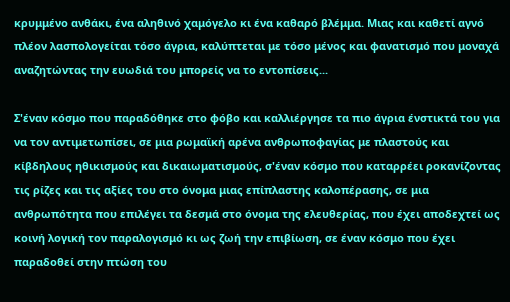κρυμμένο ανθάκι, ένα αληθινό χαμόγελο κι ένα καθαρό βλέμμα. Μιας και καθετί αγνό πλέον λασπολογείται τόσο άγρια, καλύπτεται με τόσο μένος και φανατισμό που μοναχά αναζητώντας την ευωδιά του μπορείς να το εντοπίσεις...

Σ'έναν κόσμο που παραδόθηκε στο φόβο και καλλιέργησε τα πιο άγρια ένστικτά του για να τον αντιμετωπίσει, σε μια ρωμαϊκή αρένα ανθρωποφαγίας με πλαστούς και κίβδηλους ηθικισμούς και δικαιωματισμούς, σ'έναν κόσμο που καταρρέει ροκανίζοντας τις ρίζες και τις αξίες του στο όνομα μιας επίπλαστης καλοπέρασης, σε μια ανθρωπότητα που επιλέγει τα δεσμά στο όνομα της ελευθερίας, που έχει αποδεχτεί ως κοινή λογική τον παραλογισμό κι ως ζωή την επιβίωση, σε έναν κόσμο που έχει παραδοθεί στην πτώση του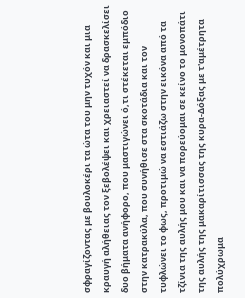σφραγίζοντας με βουλοκέρι τα ώτα του μην τυχόν και μια κραυγή αλήθειας τον ξεβολέψει και χρειαστεί να δρασκελίσει δυο βήματα ανήφορο, που μαστιγώνει ό,τι στέκεται εμπόδιο στην κατρακύλα, που συνήθισε στα σκοτάδια και τον τυφλώνει το φως, προτιμώ να εστιάζω στην εικόνα από τα τζίνια της αυλής μου και να πορεύομαι σε κείνο το μονοπάτι της αυλής της μακαρίτισσας της κυρα-Δόξας με τ'αμέτρητα πολύχρωμα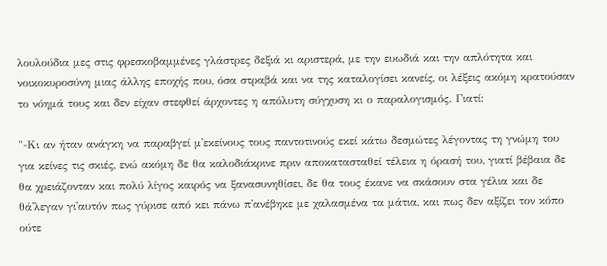λουλούδια μες στις φρεσκοβαμμένες γλάστρες δεξιά κι αριστερά, με την ευωδιά και την απλότητα και νοικοκυροσύνη μιας άλλης εποχής που, όσα στραβά και να της καταλογίσει κανείς, οι λέξεις ακόμη κρατούσαν το νόημά τους και δεν είχαν στεφθεί άρχοντες η απόλυτη σύγχυση κι ο παραλογισμός. Γιατί:

"-Κι αν ήταν ανάγκη να παραβγεί μ'εκείνους τους παντοτινούς εκεί κάτω δεσμώτες λέγοντας τη γνώμη του για κείνες τις σκιές, ενώ ακόμη δε θα καλοδιάκρινε πριν αποκατασταθεί τέλεια η όρασή του, γιατί βέβαια δε θα χρειάζονταν και πολύ λίγος καιρός να ξανασυνηθίσει, δε θα τους έκανε να σκάσουν στα γέλια και δε θά'λεγαν γι'αυτόν πως γύρισε από κει πάνω π'ανέβηκε με χαλασμένα τα μάτια, και πως δεν αξίζει τον κόπο ούτε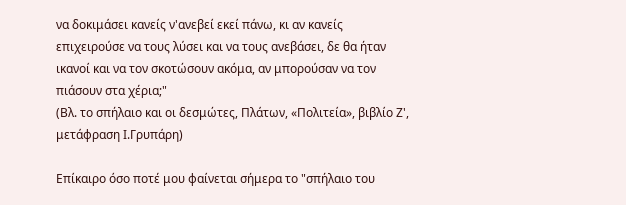να δοκιμάσει κανείς ν'ανεβεί εκεί πάνω, κι αν κανείς επιχειρούσε να τους λύσει και να τους ανεβάσει, δε θα ήταν ικανοί και να τον σκοτώσουν ακόμα, αν μπορούσαν να τον πιάσουν στα χέρια;"
(Βλ. το σπήλαιο και οι δεσμώτες, Πλάτων, «Πολιτεία», βιβλίο Ζ', μετάφραση Ι.Γρυπάρη)

Επίκαιρο όσο ποτέ μου φαίνεται σήμερα το "σπήλαιο του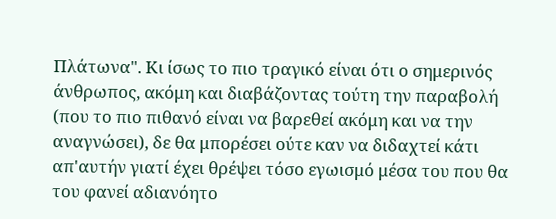Πλάτωνα". Κι ίσως το πιο τραγικό είναι ότι ο σημερινός άνθρωπος, ακόμη και διαβάζοντας τούτη την παραβολή (που το πιο πιθανό είναι να βαρεθεί ακόμη και να την αναγνώσει), δε θα μπορέσει ούτε καν να διδαχτεί κάτι απ'αυτήν γιατί έχει θρέψει τόσο εγωισμό μέσα του που θα του φανεί αδιανόητο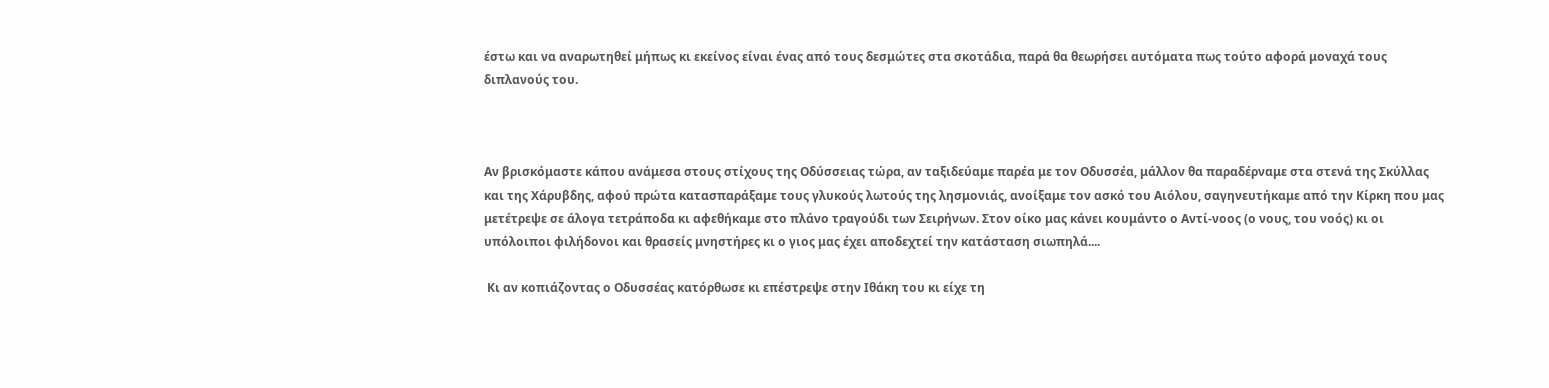έστω και να αναρωτηθεί μήπως κι εκείνος είναι ένας από τους δεσμώτες στα σκοτάδια, παρά θα θεωρήσει αυτόματα πως τούτο αφορά μοναχά τους διπλανούς του.



Αν βρισκόμαστε κάπου ανάμεσα στους στίχους της Οδύσσειας τώρα, αν ταξιδεύαμε παρέα με τον Οδυσσέα, μάλλον θα παραδέρναμε στα στενά της Σκύλλας και της Χάρυβδης, αφού πρώτα κατασπαράξαμε τους γλυκούς λωτούς της λησμονιάς, ανοίξαμε τον ασκό του Αιόλου, σαγηνευτήκαμε από την Κίρκη που μας μετέτρεψε σε άλογα τετράποδα κι αφεθήκαμε στο πλάνο τραγούδι των Σειρήνων. Στον οίκο μας κάνει κουμάντο ο Αντί-νοος (ο νους, του νοός) κι οι υπόλοιποι φιλήδονοι και θρασείς μνηστήρες κι ο γιος μας έχει αποδεχτεί την κατάσταση σιωπηλά....

 Κι αν κοπιάζοντας ο Οδυσσέας κατόρθωσε κι επέστρεψε στην Ιθάκη του κι είχε τη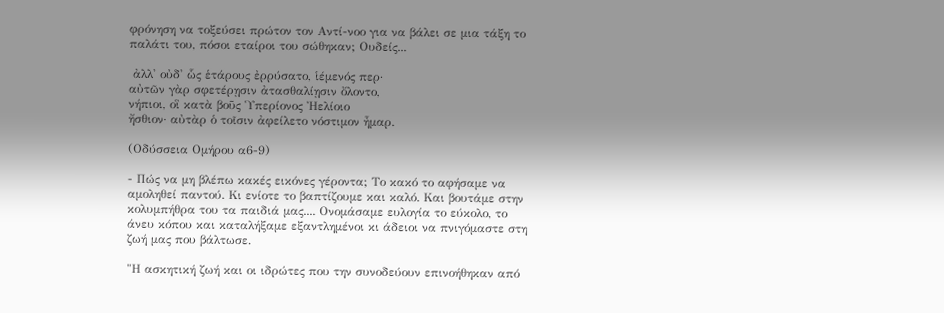φρόνηση να τοξεύσει πρώτον τον Αντί-νοο για να βάλει σε μια τάξη το παλάτι του, πόσοι εταίροι του σώθηκαν; Ουδείς...

 ἀλλ' οὐδ' ὧς ἑτάρους ἐρρύσατο, ἱέμενός περ·
αὐτῶν γὰρ σφετέρῃσιν ἀτασθαλίῃσιν ὄλοντο,
νήπιοι, οἳ κατὰ βοῦς Ὑπερίονος Ἠελίοιο
ἤσθιον· αὐτὰρ ὁ τοῖσιν ἀφείλετο νόστιμον ἦμαρ.

(Οδύσσεια Ομήρου α6-9)

- Πώς να μη βλέπω κακές εικόνες γέροντα; Το κακό το αφήσαμε να αμοληθεί παντού. Κι ενίοτε το βαπτίζουμε και καλό. Και βουτάμε στην κολυμπήθρα του τα παιδιά μας.... Ονομάσαμε ευλογία το εύκολο, το άνευ κόπου και καταλήξαμε εξαντλημένοι κι άδειοι να πνιγόμαστε στη ζωή μας που βάλτωσε.

"Η ασκητική ζωή και οι ιδρώτες που την συνοδεύουν επινοήθηκαν από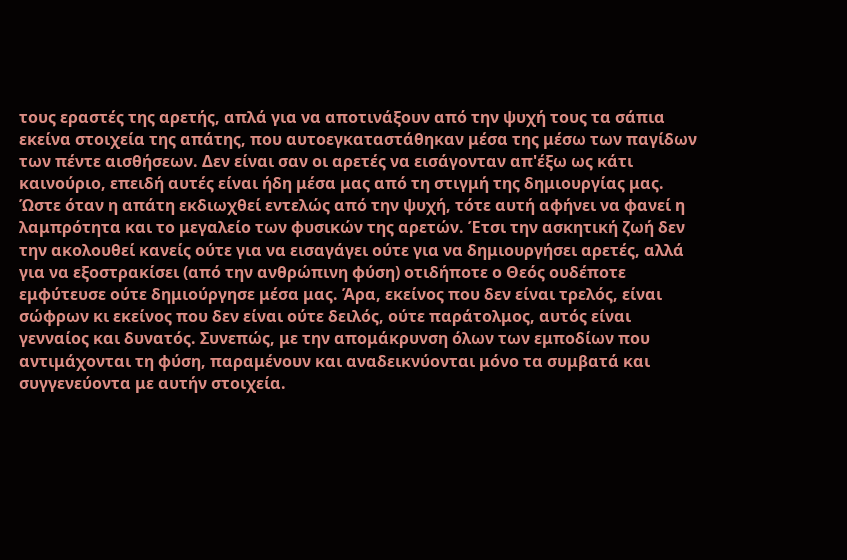τους εραστές της αρετής, απλά για να αποτινάξουν από την ψυχή τους τα σάπια εκείνα στοιχεία της απάτης, που αυτοεγκαταστάθηκαν μέσα της μέσω των παγίδων των πέντε αισθήσεων. Δεν είναι σαν οι αρετές να εισάγονταν απ'έξω ως κάτι καινούριο, επειδή αυτές είναι ήδη μέσα μας από τη στιγμή της δημιουργίας μας. Ώστε όταν η απάτη εκδιωχθεί εντελώς από την ψυχή, τότε αυτή αφήνει να φανεί η λαμπρότητα και το μεγαλείο των φυσικών της αρετών. Έτσι την ασκητική ζωή δεν την ακολουθεί κανείς ούτε για να εισαγάγει ούτε για να δημιουργήσει αρετές, αλλά για να εξοστρακίσει (από την ανθρώπινη φύση) οτιδήποτε ο Θεός ουδέποτε εμφύτευσε ούτε δημιούργησε μέσα μας. Άρα, εκείνος που δεν είναι τρελός, είναι σώφρων κι εκείνος που δεν είναι ούτε δειλός, ούτε παράτολμος, αυτός είναι γενναίος και δυνατός. Συνεπώς, με την απομάκρυνση όλων των εμποδίων που αντιμάχονται τη φύση, παραμένουν και αναδεικνύονται μόνο τα συμβατά και συγγενεύοντα με αυτήν στοιχεία.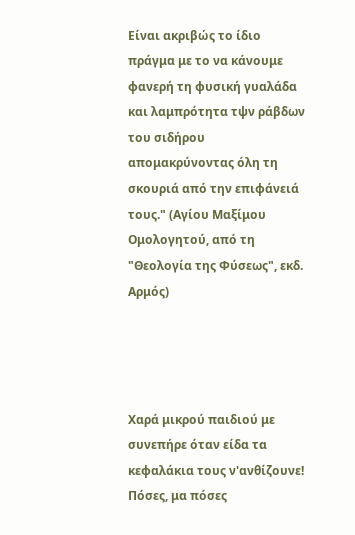Είναι ακριβώς το ίδιο πράγμα με το να κάνουμε φανερή τη φυσική γυαλάδα και λαμπρότητα τψν ράβδων του σιδήρου απομακρύνοντας όλη τη σκουριά από την επιφάνειά τους." (Αγίου Μαξίμου Ομολογητού, από τη "Θεολογία της Φύσεως", εκδ. Αρμός)




Χαρά μικρού παιδιού με συνεπήρε όταν είδα τα κεφαλάκια τους ν'ανθίζουνε! Πόσες, μα πόσες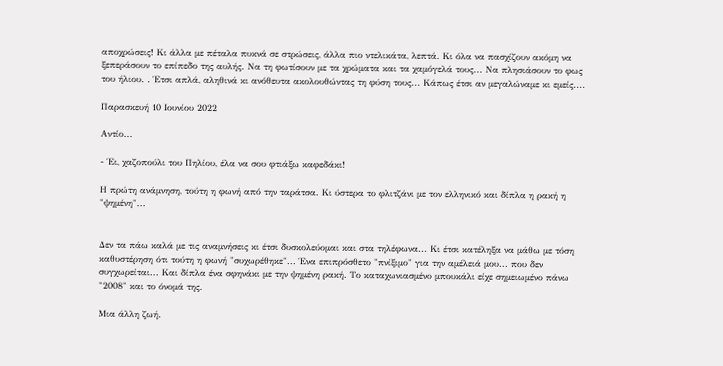αποχρώσεις! Κι άλλα με πέταλα πυκνά σε στρώσεις, άλλα πιο ντελικάτα, λεπτά. Κι όλα να πασχίζουν ακόμη να ξεπεράσουν το επίπεδο της αυλής. Να τη φωτίσουν με τα χρώματα και τα χαμόγελά τους... Να πλησιάσουν το φως του ήλιου. . Έτσι απλά, αληθινά κι ανόθευτα ακολουθώντας τη φύση τους... Κάπως έτσι αν μεγαλώναμε κι εμείς....

Παρασκευή 10 Ιουνίου 2022

Αντίο...

- Έι, χαζοπούλι του Πηλίου, έλα να σου φτιάξω καφεδάκι!

Η πρώτη ανάμνηση, τούτη η φωνή από την ταράτσα. Κι ύστερα το φλιτζάνι με τον ελληνικό και δίπλα η ρακή η "ψημένη"...


Δεν τα πάω καλά με τις αναμνήσεις κι έτσι δυσκολεύομαι και στα τηλέφωνα... Κι έτσι κατέληξα να μάθω με τόση καθυστέρηση ότι τούτη η φωνή "συχωρέθηκε"... Ένα επιπρόσθετο "πνίξιμο" για την αμέλειά μου... που δεν συγχωρείται... Και δίπλα ένα σφηνάκι με την ψημένη ρακή. Το καταχωνιασμένο μπουκάλι είχε σημειωμένο πάνω "2008" και το όνομά της.

Μια άλλη ζωή.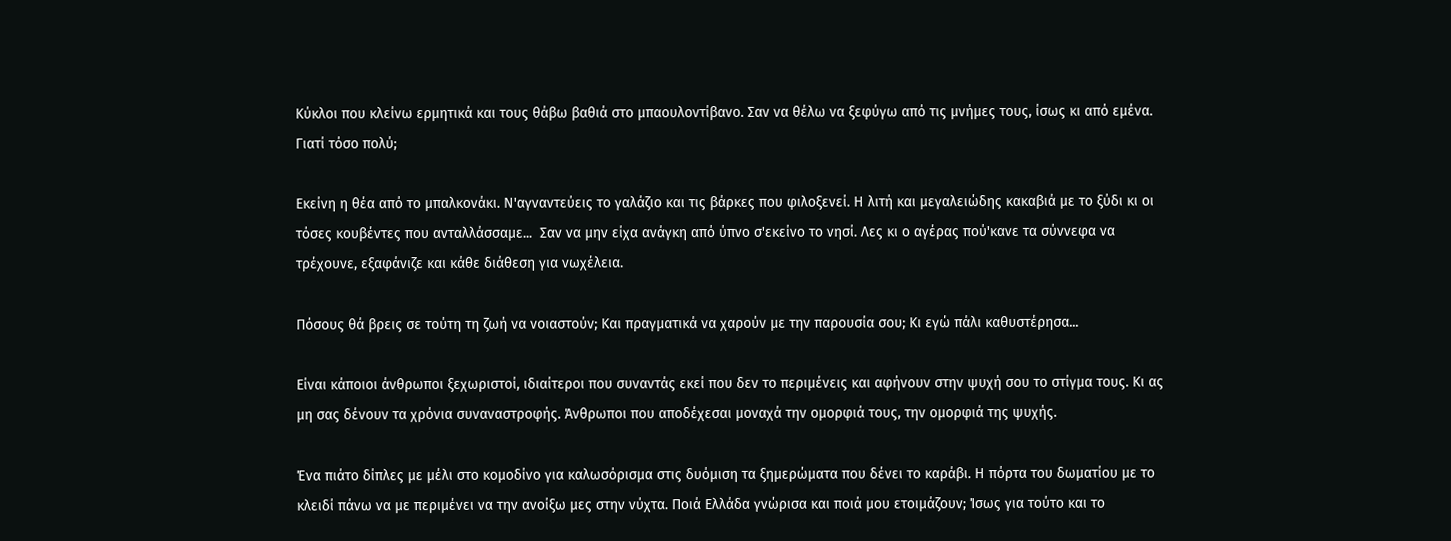Κύκλοι που κλείνω ερμητικά και τους θάβω βαθιά στο μπαουλοντίβανο. Σαν να θέλω να ξεφύγω από τις μνήμες τους, ίσως κι από εμένα. Γιατί τόσο πολύ;

Εκείνη η θέα από το μπαλκονάκι. Ν'αγναντεύεις το γαλάζιο και τις βάρκες που φιλοξενεί. Η λιτή και μεγαλειώδης κακαβιά με το ξύδι κι οι τόσες κουβέντες που ανταλλάσσαμε...  Σαν να μην είχα ανάγκη από ύπνο σ'εκείνο το νησί. Λες κι ο αγέρας πού'κανε τα σύννεφα να τρέχουνε, εξαφάνιζε και κάθε διάθεση για νωχέλεια.

Πόσους θά βρεις σε τούτη τη ζωή να νοιαστούν; Και πραγματικά να χαρούν με την παρουσία σου; Κι εγώ πάλι καθυστέρησα...

Είναι κάποιοι άνθρωποι ξεχωριστοί, ιδιαίτεροι που συναντάς εκεί που δεν το περιμένεις και αφήνουν στην ψυχή σου το στίγμα τους. Κι ας μη σας δένουν τα χρόνια συναναστροφής. Άνθρωποι που αποδέχεσαι μοναχά την ομορφιά τους, την ομορφιά της ψυχής.

Ένα πιάτο δίπλες με μέλι στο κομοδίνο για καλωσόρισμα στις δυόμιση τα ξημερώματα που δένει το καράβι. Η πόρτα του δωματίου με το κλειδί πάνω να με περιμένει να την ανοίξω μες στην νύχτα. Ποιά Ελλάδα γνώρισα και ποιά μου ετοιμάζουν; Ίσως για τούτο και το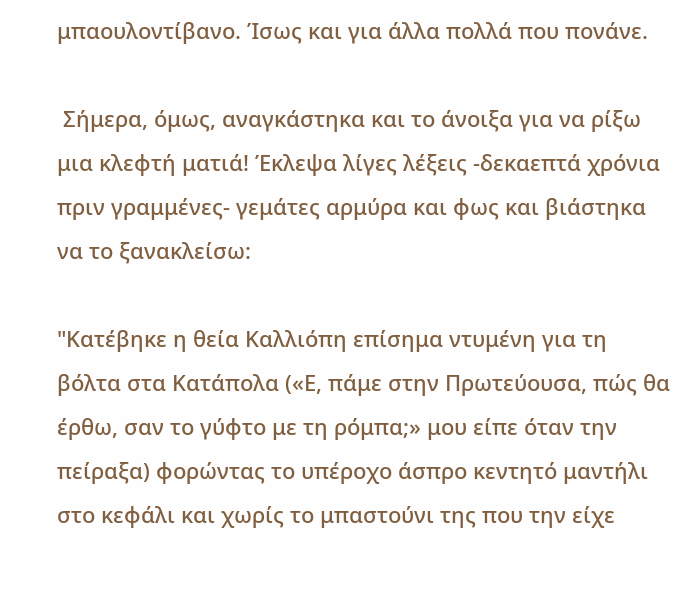μπαουλοντίβανο. Ίσως και για άλλα πολλά που πονάνε.

 Σήμερα, όμως, αναγκάστηκα και το άνοιξα για να ρίξω μια κλεφτή ματιά! Έκλεψα λίγες λέξεις -δεκαεπτά χρόνια πριν γραμμένες- γεμάτες αρμύρα και φως και βιάστηκα να το ξανακλείσω:

"Κατέβηκε η θεία Καλλιόπη επίσημα ντυμένη για τη βόλτα στα Κατάπολα («Ε, πάμε στην Πρωτεύουσα, πώς θα έρθω, σαν το γύφτο με τη ρόμπα;» μου είπε όταν την πείραξα) φορώντας το υπέροχο άσπρο κεντητό μαντήλι στο κεφάλι και χωρίς το μπαστούνι της που την είχε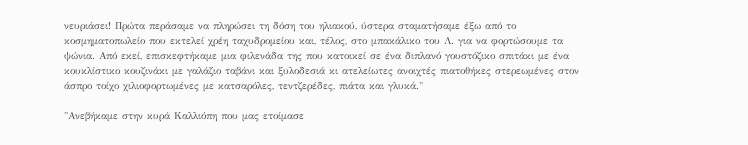νευριάσει! Πρώτα περάσαμε να πληρώσει τη δόση του ηλιακού, ύστερα σταματήσαμε έξω από το κοσμηματοπωλείο που εκτελεί χρέη ταχυδρομείου και, τέλος, στο μπακάλικο του Λ. για να φορτώσουμε τα ψώνια. Από εκεί, επισκεφτήκαμε μια φιλενάδα της που κατοικεί σε ένα διπλανό γουστόζικο σπιτάκι με ένα κουκλίστικο κουζινάκι με γαλάζιο ταβάνι και ξυλοδεσιά κι ατελείωτες ανοιχτές πιατοθήκες στερεωμένες στον άσπρο τοίχο χιλιοφορτωμένες με κατσαρόλες, τεντζερέδες, πιάτα και γλυκά."

"Ανεβήκαμε στην κυρά Καλλιόπη που μας ετοίμασε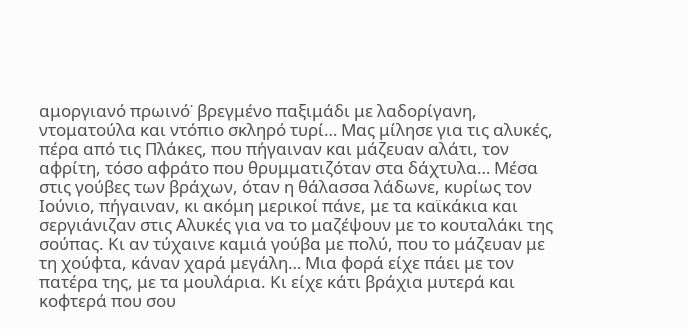αμοργιανό πρωινό˙ βρεγμένο παξιμάδι με λαδορίγανη, ντοματούλα και ντόπιο σκληρό τυρί… Μας μίλησε για τις αλυκές, πέρα από τις Πλάκες, που πήγαιναν και μάζευαν αλάτι, τον αφρίτη, τόσο αφράτο που θρυμματιζόταν στα δάχτυλα… Μέσα στις γούβες των βράχων, όταν η θάλασσα λάδωνε, κυρίως τον Ιούνιο, πήγαιναν, κι ακόμη μερικοί πάνε, με τα καϊκάκια και σεργιάνιζαν στις Αλυκές για να το μαζέψουν με το κουταλάκι της σούπας. Κι αν τύχαινε καμιά γούβα με πολύ, που το μάζευαν με τη χούφτα, κάναν χαρά μεγάλη… Μια φορά είχε πάει με τον πατέρα της, με τα μουλάρια. Κι είχε κάτι βράχια μυτερά και κοφτερά που σου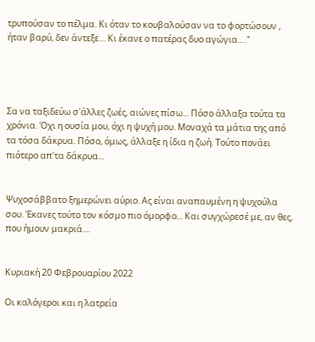τρυπούσαν το πέλμα. Κι όταν το κουβαλούσαν να το φορτώσουν , ήταν βαρύ, δεν άντεξε… Κι έκανε ο πατέρας δυο αγώγια…."




Σα να ταξιδεύω σ'άλλες ζωές, αιώνες πίσω... Πόσο άλλαξα τούτα τα χρόνια. Όχι η ουσία μου, όχι η ψυχή μου. Μοναχά τα μάτια της από τα τόσα δάκρυα. Πόσο, όμως, άλλαξε η ίδια η ζωή. Τούτο πονάει πιότερο απ'τα δάκρυα...


Ψυχοσάββατο ξημερώνει αύριο. Ας είναι αναπαυμένη η ψυχούλα σου. Έκανες τούτο τον κόσμο πιο όμορφο... Και συγχώρεσέ με, αν θες, που ήμουν μακριά....


Κυριακή 20 Φεβρουαρίου 2022

Οι καλόγεροι και η λατρεία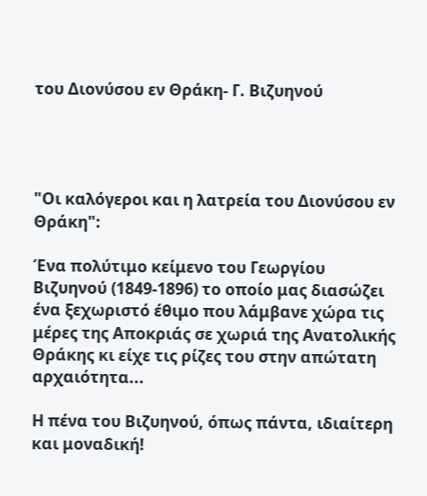του Διονύσου εν Θράκη- Γ. Βιζυηνού




"Οι καλόγεροι και η λατρεία του Διονύσου εν Θράκη":

Ένα πολύτιμο κείμενο του Γεωργίου Βιζυηνού (1849-1896) το οποίο μας διασώζει ένα ξεχωριστό έθιμο που λάμβανε χώρα τις μέρες της Αποκριάς σε χωριά της Ανατολικής Θράκης κι είχε τις ρίζες του στην απώτατη αρχαιότητα...

Η πένα του Βιζυηνού, όπως πάντα, ιδιαίτερη και μοναδική!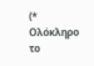(* Ολόκληρο το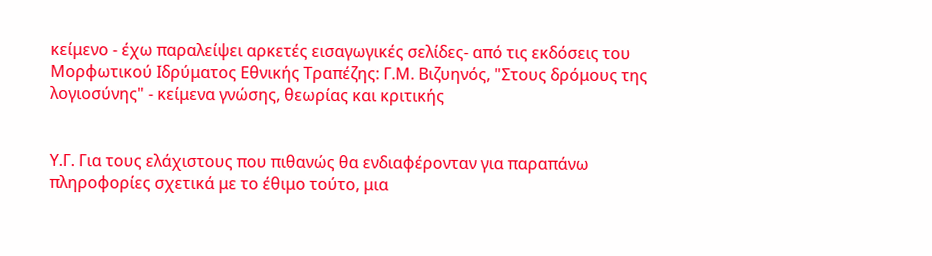κείμενο - έχω παραλείψει αρκετές εισαγωγικές σελίδες- από τις εκδόσεις του Μορφωτικού Ιδρύματος Εθνικής Τραπέζης: Γ.Μ. Βιζυηνός, "Στους δρόμους της λογιοσύνης" - κείμενα γνώσης, θεωρίας και κριτικής


Υ.Γ. Για τους ελάχιστους που πιθανώς θα ενδιαφέρονταν για παραπάνω πληροφορίες σχετικά με το έθιμο τούτο, μια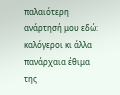παλαιότερη ανάρτησή μου εδώ: καλόγεροι κι άλλα πανάρχαια έθιμα της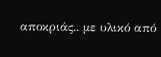αποκριάς.. με υλικό από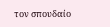τον σπουδαίο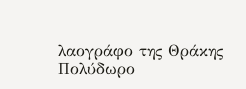λαογράφο της Θράκης Πολύδωρο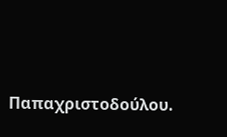Παπαχριστοδούλου.